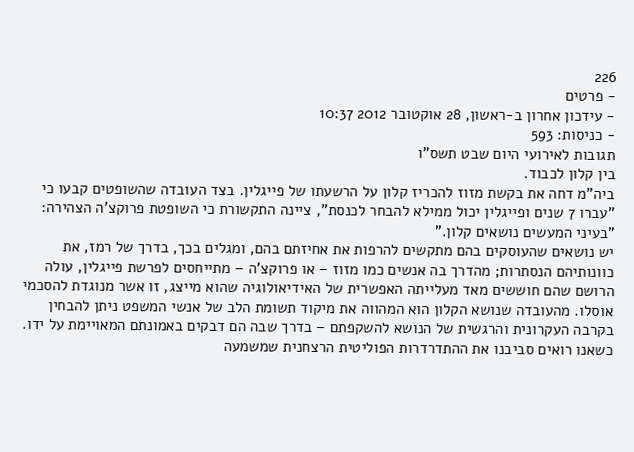226
- פרטים
- עידכון אחרון ב-ראשון, 28 אוקטובר 2012 10:37
- כניסות: 593
תגובות לאירועי היום שבט תשס"ו
בין קלון לכבוד.
ביה"מ דחה את בקשת מזוז להכריז קלון על הרשעתו של פייגלין. בצד העובדה שהשופטים קבעו כי "עברו 7 שנים ופייגלין יכול ממילא להבחר לכנסת", ציינה התקשורת כי השופטת פרוקצ'ה הצהירה: "בעיני המעשים נושאים קלון."
יש נושאים שהעוסקים בהם מתקשים להרפות את אחיזתם בהם, ומגלים בכך, בדרך של רמז, את כוונותיהם הנסתרות; מהדרך בה אנשים כמו מזוז – או פרוקצ'ה – מתייחסים לפרשת פייגלין, עולה הרושם שהם חוששים מאד מעלייתה האפשרית של האידיאולוגיה שהוא מייצג, זו אשר מנוגדת להסכמי אוסלו. מהעובדה שנושא הקלון הוא המהווה את מיקוד תשומת הלב של אנשי המשפט ניתן להבחין בקרבה העקרונית והרגשית של הנושא להשקפתם – בדרך שבה הם דבקים באמונתם המאויימת על ידו.
כשאנו רואים סביבנו את ההתדרדרות הפוליטית הרצחנית שמשמעה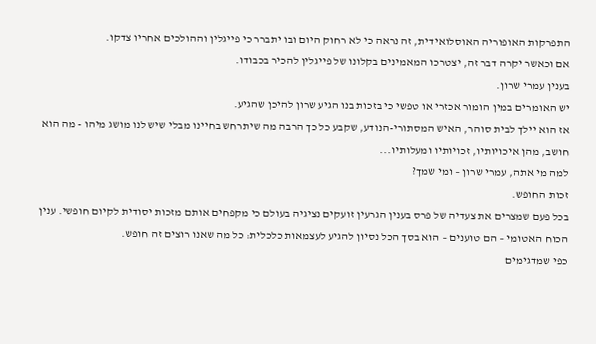התפרקות האופוריה האוסלואידית, זה נראה כי לא רחוק היום ובו יתברר כי פייגלין וההולכים אחריו צדקו.
אם וכאשר יקרה דבר זה, יצטרכו המאמינים בקלונו של פייגלין להכיר בכבודו.
בענין עמרי שרון.
יש האומרים במין הומור אכזרי או טפשי כי בזכות בנו הגיע שרון להיכן שהגיע.
אז הוא יילך לבית סוהר, האיש המסתורי-הנודע, שקבע כל כך הרבה מה שיתרחש בחיינו מבלי שיש לנו מושג מיהו - מה הוא חושב, מהן איכויותיו, זכויותיו ומעלותיו...
למה מי אתה, עמרי שרון – ומי שמך?
זכות החופש.
בכל פעם שמצרים את צעדיה של פרס בענין הגרעין זועקים נציגיה בעולם כי מקפחים אותם מזכות יסודית לקיום חופשי. ענין הכוח האטומי – הם טוענים – הוא בסך הכל נסיון להגיע לעצמאות כלכלית: כל מה שאנו רוצים זה חופש.
כפי שמדגימים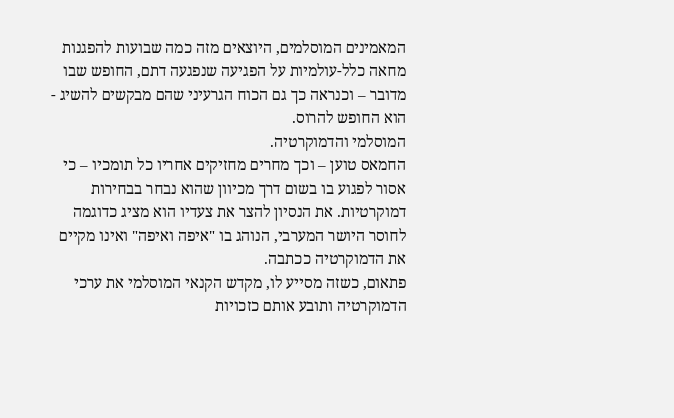המאמינים המוסלמים, היוצאים מזה כמה שבועות להפגנות מחאה כלל-עולמיות על הפגיעה שנפגעה דתם, החופש שבו מדובר – וכנראה כך גם הכוח הגרעיני שהם מבקשים להשיג - הוא החופש להרוס.
המוסלמי והדמוקרטיה.
החמאס טוען – וכך מחרים מחזיקים אחריו כל תומכיו – כי אסור לפגוע בו בשום דרך מכיוון שהוא נבחר בבחירות דמוקרטיות. את הנסיון להצר את צעדיו הוא מציג כדוגמה לחוסר היושר המערבי, הנוהג בו "איפה ואיפה" ואינו מקיים את הדמוקרטיה ככתבה.
פתאום, כשזה מסייע לו, מקדש הקנאי המוסלמי את ערכי הדמוקרטיה ותובע אותם כזכויות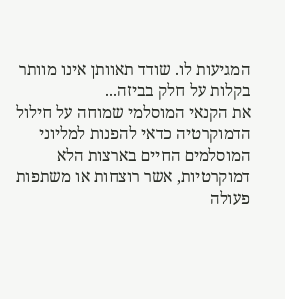המגיעות לו. שודד תאוותן אינו מוותר בקלות על חלק בביזה...
את הקנאי המוסלמי שמוחה על חילול הדמוקרטיה כדאי להפנות למליוני המוסלמים החיים בארצות הלא דמוקרטיות, אשר רוצחות או משתפות פעולה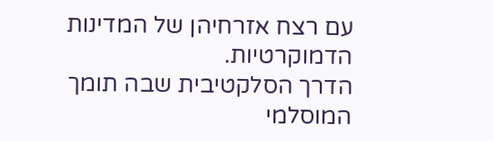עם רצח אזרחיהן של המדינות הדמוקרטיות.
הדרך הסלקטיבית שבה תומך המוסלמי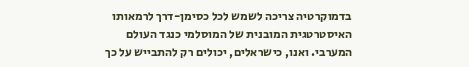בדמוקרטיה צריכה לשמש לכל כסימן-דרך לרמאותו האיסטרטגית המובנית של המוסלמי כנגד העולם המערבי. ואנו, כישראלים, יכולים רק להתבייש על כך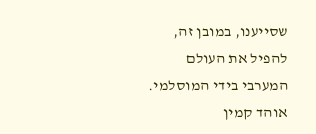שסייענו, במובן זה, להפיל את העולם המערבי בידי המוסלמי.
אוהד קמין